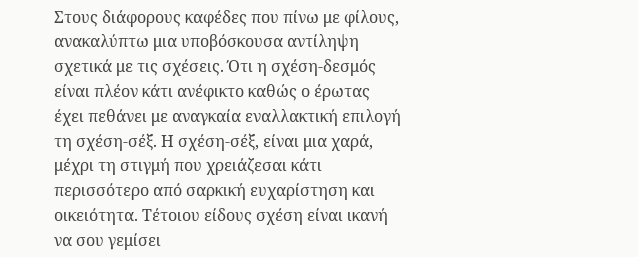Στους διάφορους καφέδες που πίνω με φίλους, ανακαλύπτω μια υποβόσκουσα αντίληψη σχετικά με τις σχέσεις. Ότι η σχέση-δεσμός είναι πλέον κάτι ανέφικτο καθώς ο έρωτας έχει πεθάνει με αναγκαία εναλλακτική επιλογή τη σχέση-σέξ. Η σχέση-σέξ, είναι μια χαρά, μέχρι τη στιγμή που χρειάζεσαι κάτι περισσότερο από σαρκική ευχαρίστηση και οικειότητα. Τέτοιου είδους σχέση είναι ικανή να σου γεμίσει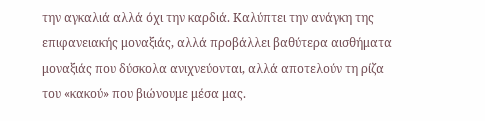την αγκαλιά αλλά όχι την καρδιά. Καλύπτει την ανάγκη της επιφανειακής μοναξιάς, αλλά προβάλλει βαθύτερα αισθήματα μοναξιάς που δύσκολα ανιχνεύονται, αλλά αποτελούν τη ρίζα του «κακού» που βιώνουμε μέσα μας.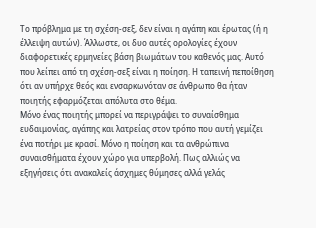Το πρόβλημα με τη σχέση-σεξ, δεν είναι η αγάπη και έρωτας (ή η έλλειψη αυτών). Άλλωστε, οι δυο αυτές ορολογίες έχουν διαφορετικές ερμηνείες βάση βιωμάτων του καθενός μας. Αυτό που λείπει από τη σχέση-σεξ είναι η ποίηση. Η ταπεινή πεποίθηση ότι αν υπήρχε θεός και ενσαρκωνόταν σε άνθρωπο θα ήταν ποιητής εφαρμόζεται απόλυτα στο θέμα.
Μόνο ένας ποιητής μπορεί να περιγράψει το συναίσθημα ευδαιμονίας, αγάπης και λατρείας στον τρόπο που αυτή γεμίζει ένα ποτήρι με κρασί. Μόνο η ποίηση και τα ανθρώπινα συναισθήματα έχουν χώρο για υπερβολή. Πως αλλιώς να εξηγήσεις ότι ανακαλείς άσχημες θύμησες αλλά γελάς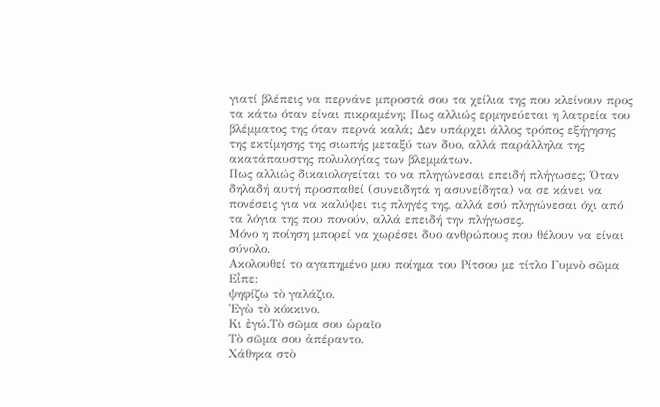γιατί βλέπεις να περνάνε μπροστά σου τα χείλια της που κλείνουν προς τα κάτω όταν είναι πικραμένη; Πως αλλιώς ερμηνεύεται η λατρεία του βλέμματος της όταν περνά καλά; Δεν υπάρχει άλλος τρόπος εξήγησης της εκτίμησης της σιωπής μεταξύ των δυο, αλλά παράλληλα της ακατάπαυστης πολυλογίας των βλεμμάτων.
Πως αλλιώς δικαιολογείται το να πληγώνεσαι επειδή πλήγωσες; Όταν δηλαδή αυτή προσπαθεί (συνειδητά η ασυνείδητα) να σε κάνει να πονέσεις για να καλύψει τις πληγές της, αλλά εσύ πληγώνεσαι όχι από τα λόγια της που πονούν, αλλά επειδή την πλήγωσες.
Μόνο η ποίηση μπορεί να χωρέσει δυο ανθρώπους που θέλουν να είναι σύνολο.
Ακολουθεί το αγαπημένο μου ποίημα του Ρίτσου με τίτλο Γυμνὸ σῶμα
Εἶπε:
ψηφίζω τὸ γαλάζιο.
Ἐγὼ τὸ κόκκινο.
Κι ἐγώ.Τὸ σῶμα σου ὡραῖο
Τὸ σῶμα σου ἀπέραντο.
Χάθηκα στὸ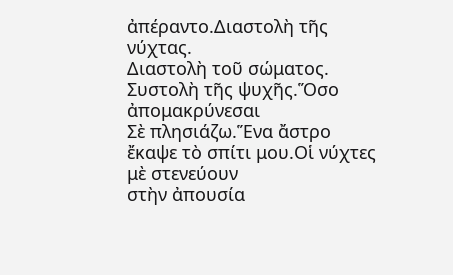ἀπέραντο.Διαστολὴ τῆς νύχτας.
Διαστολὴ τοῦ σώματος.
Συστολὴ τῆς ψυχῆς.Ὅσο ἀπομακρύνεσαι
Σὲ πλησιάζω.Ἕνα ἄστρο
ἔκαψε τὸ σπίτι μου.Οἱ νύχτες μὲ στενεύουν
στὴν ἀπουσία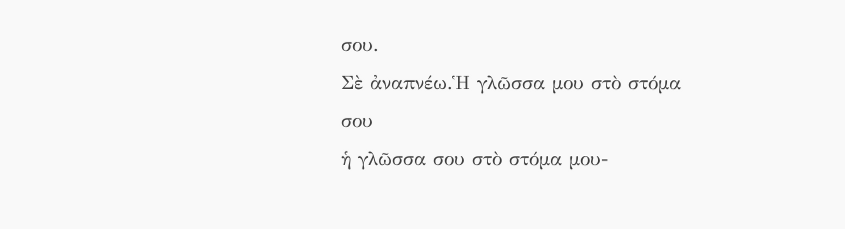σου.
Σὲ ἀναπνέω.Ἡ γλῶσσα μου στὸ στόμα σου
ἡ γλῶσσα σου στὸ στόμα μου-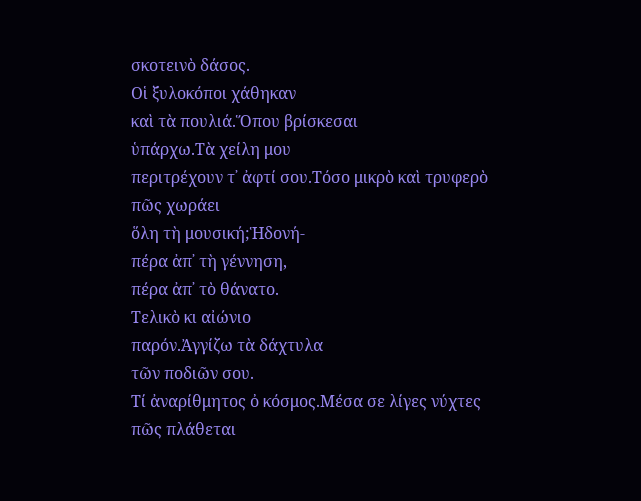σκοτεινὸ δάσος.
Οἱ ξυλοκόποι χάθηκαν
καὶ τὰ πουλιά.Ὅπου βρίσκεσαι
ὑπάρχω.Τὰ χείλη μου
περιτρέχουν τ᾿ ἀφτί σου.Τόσο μικρὸ καὶ τρυφερὸ
πῶς χωράει
ὅλη τὴ μουσική;Ἡδονή-
πέρα ἀπ᾿ τὴ γέννηση,
πέρα ἀπ᾿ τὸ θάνατο.
Τελικὸ κι αἰώνιο
παρόν.Ἀγγίζω τὰ δάχτυλα
τῶν ποδιῶν σου.
Τί ἀναρίθμητος ὀ κόσμος.Μέσα σε λίγες νύχτες
πῶς πλάθεται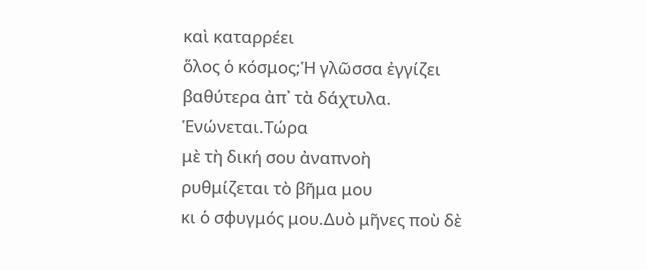καὶ καταρρέει
ὅλος ὁ κόσμος;Ἡ γλῶσσα ἐγγίζει
βαθύτερα ἀπ᾿ τὰ δάχτυλα.
Ἑνώνεται.Τώρα
μὲ τὴ δική σου ἀναπνοὴ
ρυθμίζεται τὸ βῆμα μου
κι ὁ σφυγμός μου.Δυὸ μῆνες ποὺ δὲ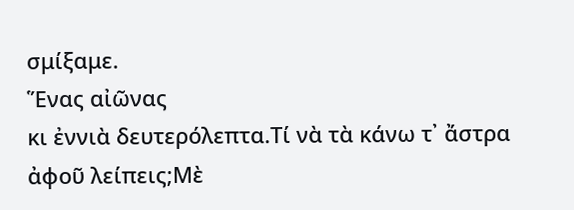σμίξαμε.
Ἕνας αἰῶνας
κι ἐννιὰ δευτερόλεπτα.Τί νὰ τὰ κάνω τ᾿ ἄστρα
ἀφοῦ λείπεις;Μὲ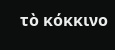τὸ κόκκινο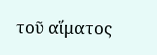τοῦ αἵματος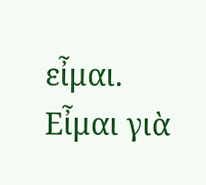εἶμαι.
Εἶμαι γιὰ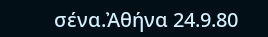σένα.Ἀθήνα 24.9.80